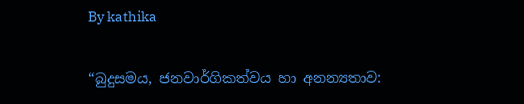By kathika

“බුදුසමය, ජනවාර්ගිකත්වය හා අනන්‍යතාව: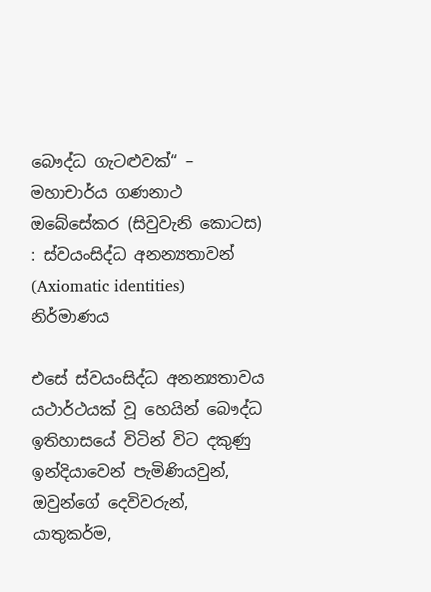බෞද්ධ ගැටළුවක්“ – මහාචාර්ය ගණනාථ ඔබේසේකර (සිවුවැනි කොටස) : ස්වයංසිද්ධ අනන්‍යතාවන් (Axiomatic identities) නිර්මාණය

එසේ ස්වයංසිද්ධ අනන්‍යතාවය යථාර්ථයක් වූ හෙයින් බෞද්ධ ඉතිහාසයේ විටින් විට දකුණු ඉන්දියාවෙන් පැමිණියවුන්, ඔවුන්ගේ දෙවිවරුන්, යාතුකර්ම,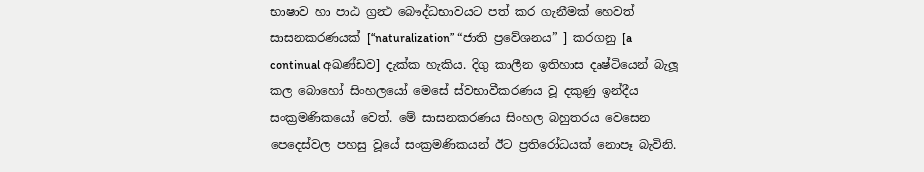භාෂාව හා පාඨ ග්‍රන්‍ථ බෞද්ධභාවයට පත් කර ගැනීමක් හෙවත් සාසනකරණයක් [“naturalization” “ජාති ප්‍රවේශනය” ] කරගනු [a continual අඛණ්ඩව] දැක්ක හැකිය. දිගු කාලීන ඉතිහාස දෘෂ්ටියෙන් බැලූ කල බොහෝ සිංහලයෝ මෙසේ ස්වභාවීකරණය වූ දකුණු ඉන්දීය සංක්‍රමණිකයෝ වෙත්. මේ සාසනකරණය සිංහල බහුතරය වෙසෙන පෙදෙස්වල පහසු වූයේ සංක්‍රමණිකයන් ඊට ප්‍රතිරෝධයක් නොපෑ බැවිනි.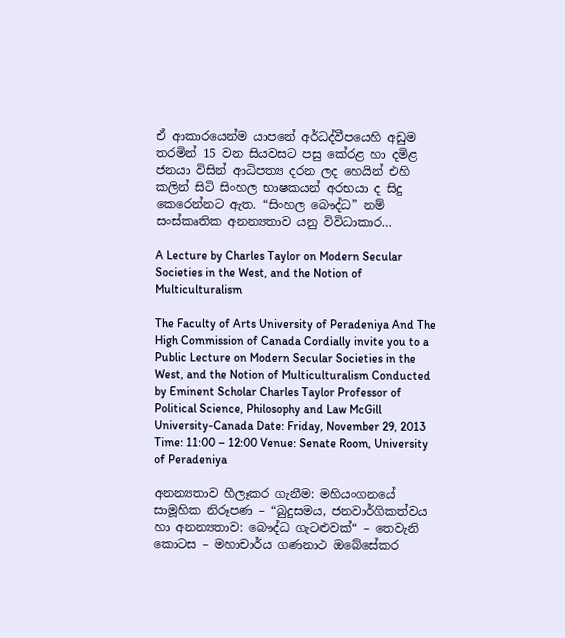ඒ ආකාරයෙන්ම යාපනේ අර්ධද්වීපයෙහි අඩුම තරමින් 15 වන සියවසට පසු කේරළ හා දමිළ ජනයා විසින් ආධිපත්‍ය දරන ලද හෙයින් එහි කලින් සිටි සිංහල භාෂකයන් අරභයා ද සිදු කෙරෙන්නට ඇත. “සිංහල බෞද්ධ” නම් සංස්කෘතික අනන්‍යතාව යනු විවිධාකාර…

A Lecture by Charles Taylor on Modern Secular Societies in the West, and the Notion of Multiculturalism

The Faculty of Arts University of Peradeniya And The High Commission of Canada Cordially invite you to a Public Lecture on Modern Secular Societies in the West, and the Notion of Multiculturalism Conducted by Eminent Scholar Charles Taylor Professor of Political Science, Philosophy and Law McGill University-Canada Date: Friday, November 29, 2013 Time: 11:00 – 12:00 Venue: Senate Room, University of Peradeniya

අනන්‍යතාව හීලෑකර ගැනීම: මහියංගනයේ සාමූහික නිරූපණ – “බුදුසමය, ජනවාර්ගිකත්වය හා අනන්‍යතාව: බෞද්ධ ගැටළුවක්“ – තෙවැනි කොටස – මහාචාර්ය ගණනාථ ඔබේසේකර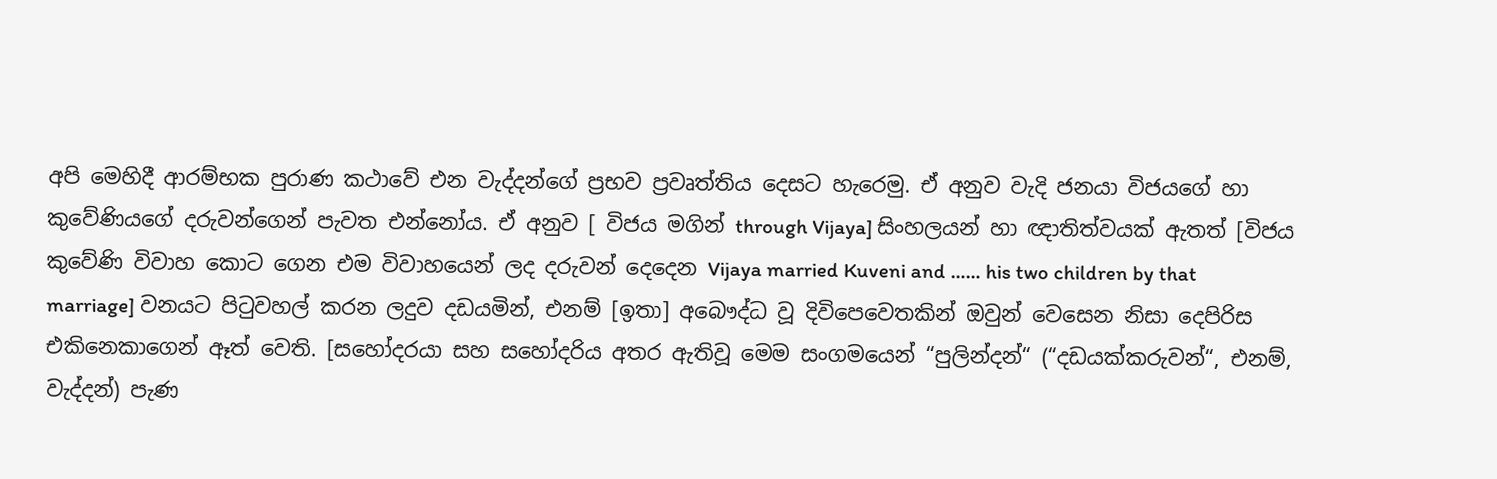අපි මෙහිදී ආරම්භක පුරාණ කථාවේ එන වැද්දන්ගේ ප්‍රභව ප්‍රවෘත්තිය දෙසට හැරෙමු. ඒ අනුව වැදි ජනයා විජයගේ හා කුවේණියගේ දරුවන්ගෙන් පැවත එන්නෝය. ඒ අනුව [ විජය මගින් through Vijaya] සිංහලයන් හා ඥාතිත්වයක් ඇතත් [විජය කුවේණි විවාහ කොට ගෙන එම විවාහයෙන් ලද දරුවන් දෙදෙන Vijaya married Kuveni and …… his two children by that marriage] වනයට පිටුවහල් කරන ලදුව දඩයමින්, එනම් [ඉතා] අබෞද්ධ වූ දිවිපෙවෙතකින් ඔවුන් වෙසෙන නිසා දෙපිරිස එකිනෙකාගෙන් ඈත් වෙති. [සහෝදරයා සහ සහෝදරිය අතර ඇතිවූ මෙම සංගමයෙන් “පුලින්දන්“ (“දඩයක්කරුවන්“, එනම්, වැද්දන්) පැණ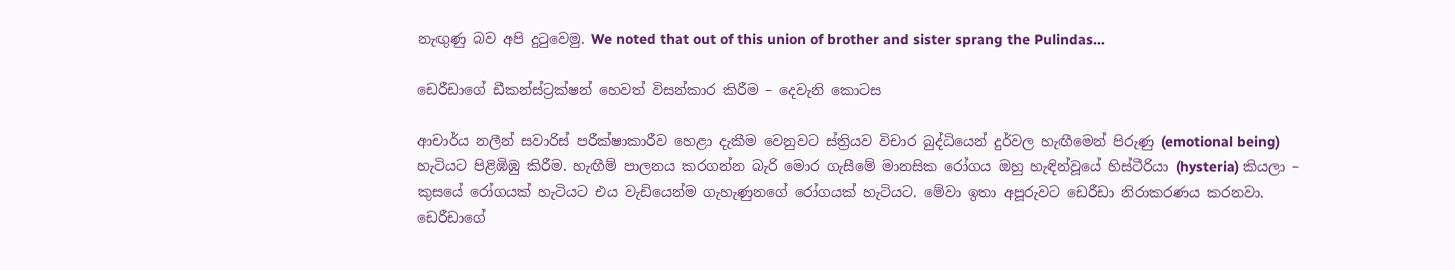නැඟුණු බව අපි දුටුවෙමු. We noted that out of this union of brother and sister sprang the Pulindas…

ඩෙරීඩාගේ ඩීකන්ස්ට්‍රක්ෂන් හෙවත් විසන්කාර කිරීම – දෙවැනි කොටස

ආචාර්ය නලීන් සවාරිස් පරීක්ෂාකාරීව හෙළා දැකීම වෙනුවට ස්ත්‍රියව විචාර බුද්ධියෙන් දුර්වල හැඟීමෙන් පිරුණු (emotional being) හැටියට පිළිඹිඹු කිරීම. හැඟීම් පාලනය කරගන්න බැරි මොර ගැසීමේ මානසික රෝගය ඔහු හැඳින්වූයේ හිස්ටීරියා (hysteria) කියලා – කුසයේ රෝගයක් හැටියට එය වැඩියෙන්ම ගැහැණුනගේ රෝගයක් හැටියට. මේවා ඉතා අපූරුවට ඩෙරීඩා නිරාකරණය කරනවා. ඩෙරීඩාගේ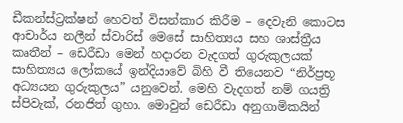ඩීකන්ස්ට්‍රක්ෂන් හෙවත් විසන්කාර කිරීම – දෙවැනි කොටස ආචාර්ය නලීන් ස්වාරිස් මෙසේ සාහිත්‍යය සහ ශාස්ත්‍රීය කෘතීන් – ඩෙරීඩා මෙන් හදාරන වැදගත් ගුරුකුලයක් සාහිත්‍යය ලෝකයේ ඉන්දියාවේ බිහි වී තියෙනව “නිර්ප්‍රභූ අධ්‍යයන ගුරුකුලය” යනුවෙන්. මෙහි වැදගත් නම් ගයත්‍රි ස්පිවැක්, රනජිත් ගුහා. මොවුන් ඩෙරීඩා අනුගාමිකයින්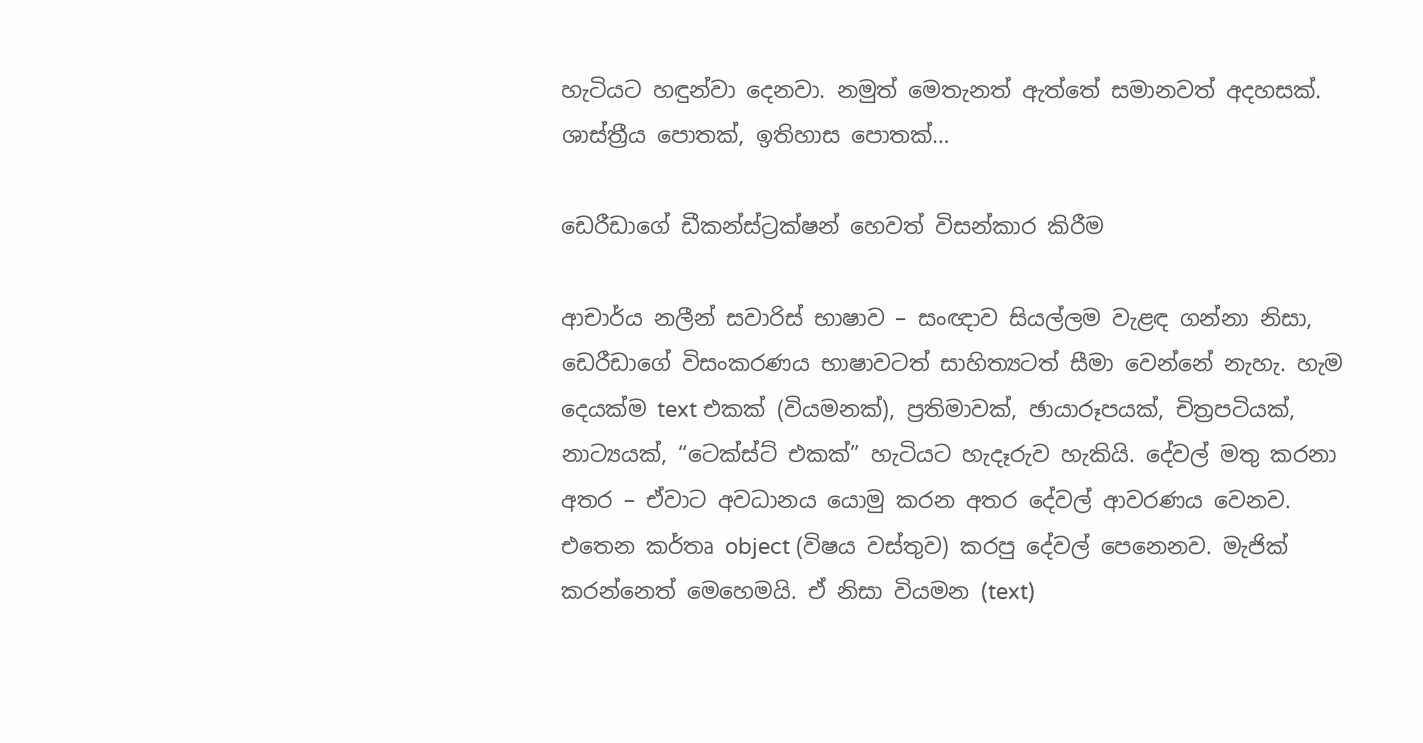හැටියට හඳුන්වා දෙනවා. නමුත් මෙතැනත් ඇත්තේ සමානවත් අදහසක්. ශාස්ත්‍රීය පොතක්, ඉතිහාස පොතක්…

ඩෙරීඩාගේ ඩීකන්ස්ට්‍රක්ෂන් හෙවත් විසන්කාර කිරීම

ආචාර්ය නලීන් සවාරිස් භාෂාව – සංඥාව සියල්ලම වැළඳ ගන්නා නිසා, ඩෙරීඩාගේ විසංකරණය භාෂාවටත් සාහිත්‍යටත් සීමා වෙන්නේ නැහැ. හැම දෙයක්ම text එකක් (වියමනක්), ප්‍රතිමාවක්, ඡායාරූපයක්, චිත්‍රපටියක්, නාට්‍යයක්, “ටෙක්ස්ට් එකක්” හැටියට හැදෑරුව හැකියි. දේවල් මතු කරනා අතර – ඒවාට අවධානය යොමු කරන අතර දේවල් ආවරණය වෙනව. එතෙන කර්තෘ object (විෂය වස්තුව) කරපු දේවල් පෙනෙනව. මැජික් කරන්නෙත් මෙහෙමයි. ඒ නිසා වියමන (text)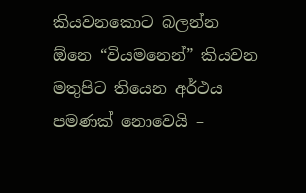කියවනකොට බලන්න ඕනෙ “වියමනෙන්” කියවන මතුපිට තියෙන අර්ථය පමණක් නොවෙයි –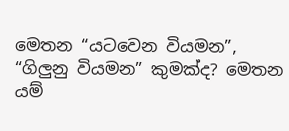මෙතන “යටවෙන වියමන”, “ගිලුනු වියමන” කුමක්ද? මෙතන යම්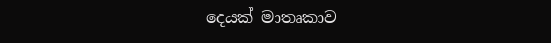දෙයක් මාතෘකාව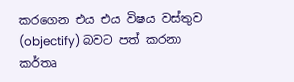කරගෙන එය එය විෂය වස්තුව (objectify) බවට පත් කරනා කර්තෘ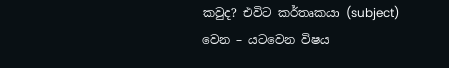කවුද? එවිට කර්තෘකයා (subject) වෙන – යටවෙන විෂය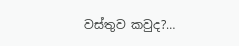වස්තුව කවුද?…